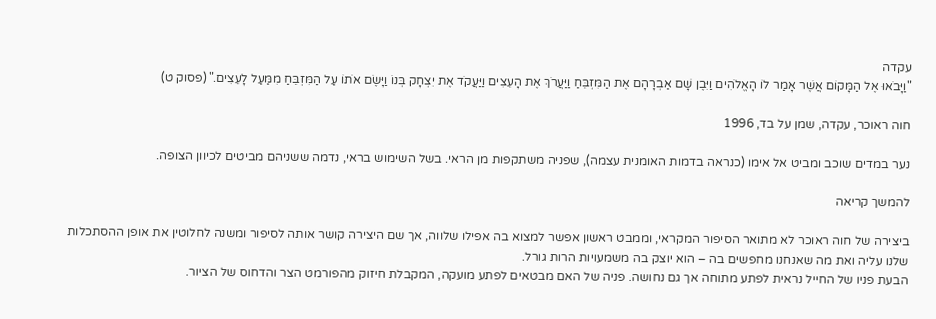עקדה
"וַיָּבֹאוּ אֶל הַמָּקוֹם אֲשֶׁר אָמַר לוֹ הָאֱלֹהִים וַיִּבֶן שָׁם אַבְרָהָם אֶת הַמִּזְבֵּחַ וַיַּעֲרֹךְ אֶת הָעֵצִים וַיַּעֲקֹד אֶת יִצְחָק בְּנוֹ וַיָּשֶׂם אֹתוֹ עַל הַמִּזְבֵּחַ מִמַּעַל לָעֵצִים." (פסוק ט)

חוה ראוכר, עקדה, שמן על בד, 1996

נער במדים שוכב ומביט אל אימו (כנראה בדמות האומנית עצמה), שפניה משתקפות מן הראי. בשל השימוש בראי, נדמה ששניהם מביטים לכיוון הצופה.

להמשך קריאה

ביצירה של חוה ראוכר לא מתואר הסיפור המקראי, וממבט ראשון אפשר למצוא בה אפילו שלווה, אך שם היצירה קושר אותה לסיפור ומשנה לחלוטין את אופן ההסתכלות שלנו עליה ואת מה שאנחנו מחפשים בה – הוא יוצק בה משמעויות הרות גורל.
הבעת פניו של החייל נראית לפתע מתוחה אך גם נחושה. פניה של האם מבטאים לפתע מועקה, המקבלת חיזוק מהפורמט הצר והדחוס של הציור.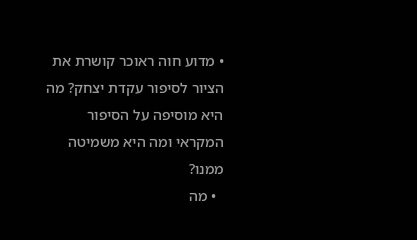• מדוע חוה ראוכר קושרת את הציור לסיפור עקדת יצחק? מה היא מוסיפה על הסיפור המקראי ומה היא משמיטה ממנו?
  • מה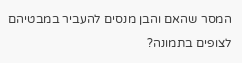המסר שהאם והבן מנסים להעביר במבטיהם לצופים בתמונה?